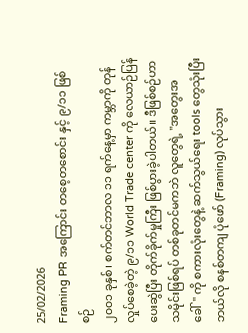25/02/2026
Framing PR အကြောင်း တစေ့တစောင်း နှင့် ၉/၁၁ ဖြစ်စဉ်
၂၀၀၁ ခုနှစ်၊ စက်တင်ဘာလ ၁၁ ရက်နေ့မှာ ကမ္ဘာကို တုန်လှုပ်စေခဲ့တဲ့ ၉/၁၁ World Trade center ကို လေယာဉ်ပြန်ပေးဆွဲပြီး တိုက်ခိုက်မှုကြီး ဖြစ်ပွားခဲ့ပါတယ်။ ဒီဖြစ်စဉ်ဟာ သမိုင်းဖြစ်ရပ် တစ်ခုတင်မကဘဲ လူတွေရဲ့ "အတွေးအခေါ်" ကို စကားလုံးတွေနဲ့ ဆက်သွယ်ရေး tools တွေသုံးပြီး ဘယ်လို စနစ်တကျ ပုံဖော် (Framing) လုပ်သွား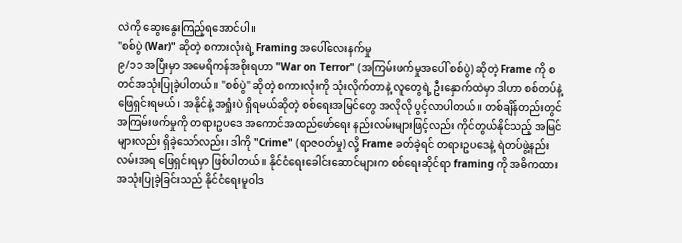လဲကို ဆွေးနွေးကြည့်ရအောင်ပါ။
"စစ်ပွဲ (War)" ဆိုတဲ့ စကားလုံးရဲ့ Framing အပေါ်လေးနက်မှု
၉/၁၁ အပြီးမှာ အမေရိကန်အစိုးရဟာ "War on Terror" (အကြမ်းဖက်မှုအပေါ် စစ်ပွဲ) ဆိုတဲ့ Frame ကို စတင်အသုံးပြုခဲ့ပါတယ်။ "စစ်ပွဲ" ဆိုတဲ့ စကားလုံးကို သုံးလိုက်တာနဲ့ လူတွေရဲ့ ဦးနှောက်ထဲမှာ ဒါဟာ စစ်တပ်နဲ့ ဖြေရှင်းရမယ်၊ အနိုင်နဲ့ အရှုံးပဲ ရှိရမယ်ဆိုတဲ့ စစ်ရေးအမြင်တွေ အလိုလို ပွင့်လာပါတယ်။ တစ်ချိန်တည်းတွင် အကြမ်းဖက်မှုကို တရားဥပဒေ အကောင်အထည်ဖော်ရေး နည်းလမ်းများဖြင့်လည်း ကိုင်တွယ်နိုင်သည့် အမြင်များလည်း ရှိခဲ့သော်လည်း၊ ဒါကို "Crime" (ရာဇဝတ်မှု) လို့ Frame ခတ်ခဲ့ရင် တရားဥပဒေနဲ့ ရဲတပ်ဖွဲ့နည်းလမ်းအရ ဖြေရှင်းရမှာ ဖြစ်ပါတယ်။ နိုင်ငံရေးခေါင်းဆောင်များက စစ်ရေးဆိုင်ရာ framing ကို အဓိကထား အသုံးပြုခဲ့ခြင်းသည် နိုင်ငံရေးမူဝါဒ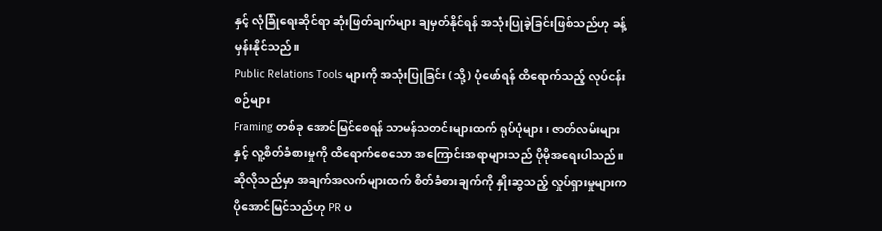နှင့် လုံခြုံရေးဆိုင်ရာ ဆုံးဖြတ်ချက်များ ချမှတ်နိုင်ရန် အသုံးပြုခဲ့ခြင်းဖြစ်သည်ဟု ခန့်မှန်းနိုင်သည်။
Public Relations Tools များကို အသုံးပြုခြင်း (သို့) ပုံဖော်ရန် ထိရောက်သည့် လုပ်ငန်းစဉ်များ
Framing တစ်ခု အောင်မြင်စေရန် သာမန်သတင်းများထက် ရုပ်ပုံများ၊ ဇာတ်လမ်းများနှင့် လူ့စိတ်ခံစားမှုကို ထိရောက်စေသော အကြောင်းအရာများသည် ပိုမိုအရေးပါသည်။ ဆိုလိုသည်မှာ အချက်အလက်များထက် စိတ်ခံစားချက်ကို နှိုးဆွသည့် လှုပ်ရှားမှုများက ပိုအောင်မြင်သည်ဟု PR ပ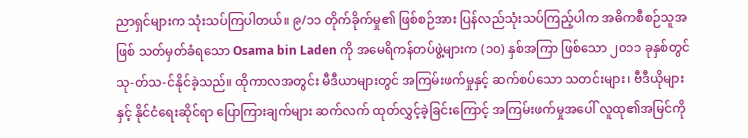ညာရှင်များက သုံးသပ်ကြပါတယ်။ ၉/၁၁ တိုက်ခိုက်မှု၏ ဖြစ်စဉ်အား ပြန်လည်သုံးသပ်ကြည့်ပါက အဓိကစီစဉ်သူအဖြစ် သတ်မှတ်ခံရသော Osama bin Laden ကို အမေရိကန်တပ်ဖွဲ့များက (၁၀) နှစ်အကြာ ဖြစ်သော ၂၀၁၁ ခုနှစ်တွင် သု-တ်သ-င်နိုင်ခဲ့သည်။ ထိုကာလအတွင်း မီဒီယာများတွင် အကြမ်းဖက်မှုနှင့် ဆက်စပ်သော သတင်းများ၊ ဗီဒီယိုများနှင့် နိုင်ငံရေးဆိုင်ရာ ပြောကြားချက်များ ဆက်လက် ထုတ်လွှင့်ခဲ့ခြင်းကြောင့် အကြမ်းဖက်မှုအပေါ် လူထု၏အမြင်ကို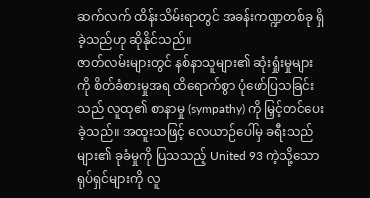ဆက်လက် ထိန်းသိမ်းရာတွင် အခန်းကဏ္ဍတစ်ခု ရှိခဲ့သည်ဟု ဆိုနိုင်သည်။
ဇာတ်လမ်းများတွင် နစ်နာသူများ၏ ဆုံးရှုံးမှုများကို စိတ်ခံစားမှုအရ ထိရောက်စွာ ပုံဖော်ပြသခြင်းသည် လူထု၏ စာနာမှု (sympathy) ကို မြှင့်တင်ပေးခဲ့သည်။ အထူးသဖြင့် လေယာဉ်ပေါ်မှ ခရီးသည်များ၏ ခုခံမှုကို ပြသသည့် United 93 ကဲ့သို့သော ရုပ်ရှင်များကို လူ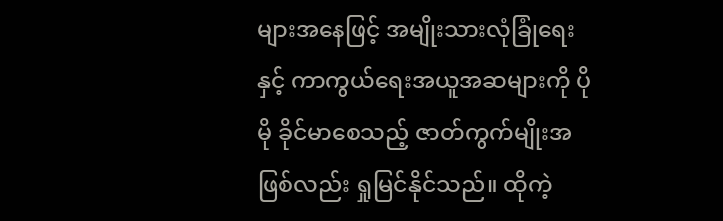များအနေဖြင့် အမျိုးသားလုံခြုံရေးနှင့် ကာကွယ်ရေးအယူအဆများကို ပိုမို ခိုင်မာစေသည့် ဇာတ်ကွက်မျိုးအဖြစ်လည်း ရှုမြင်နိုင်သည်။ ထိုကဲ့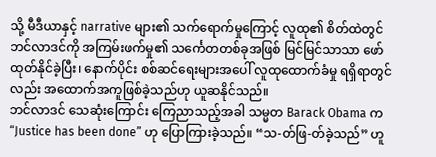သို့ မီဒီယာနှင့် narrative များ၏ သက်ရောက်မှုကြောင့် လူထု၏ စိတ်ထဲတွင် ဘင်လာဒင်ကို အကြမ်းဖက်မှု၏ သင်္ကေတတစ်ခုအဖြစ် မြင်မြင်သာသာ ဖော်ထုတ်နိုင်ခဲ့ပြီး၊ နောက်ပိုင်း စစ်ဆင်ရေးများအပေါ် လူထုထောက်ခံမှု ရရှိရာတွင်လည်း အထောက်အကူဖြစ်ခဲ့သည်ဟု ယူဆနိုင်သည်။
ဘင်လာဒင် သေဆုံးကြောင်း ကြေညာသည့်အခါ သမ္မတ Barack Obama က “Justice has been done” ဟု ပြောကြားခဲ့သည်။ “သ-တ်ဖြ-တ်ခဲ့သည်” ဟူ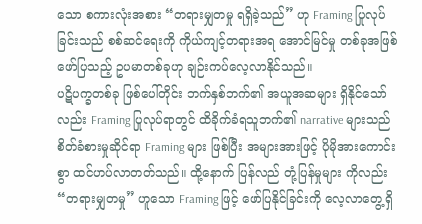သော စကားလုံးအစား “တရားမျှတမှု ရရှိခဲ့သည်” ဟု Framing ပြုလုပ်ခြင်းသည် စစ်ဆင်ရေးကို ကိုယ်ကျင့်တရားအရ အောင်မြင်မှု တစ်ခုအဖြစ် ဖော်ပြသည့် ဥပမာတစ်ခုဟု ချဉ်းကပ်လေ့လာနိုင်သည်။
ပဋိပက္ခတစ်ခု ဖြစ်ပေါ်တိုင်း ဘက်နှစ်ဘက်၏ အယူအဆများ ရှိနိုင်သော်လည်း Framing ပြုလုပ်ရာတွင် ထိခိုက်ခံရသူဘက်၏ narrative များသည် စိတ်ခံစားမှုဆိုင်ရာ Framing များ ဖြစ်ပြီး အများအားဖြင့် ပိုမိုအားကောင်းစွာ ထင်ဟပ်လာတတ်သည်။ ထို့နောက် ပြန်လည် တုံ့ပြန်မှုများ ကိုလည်း “တရားမျှတမှု” ဟူသော Framing ဖြင့် ဖော်ပြနိုင်ခြင်းကို လေ့လာတွေ့ရှိ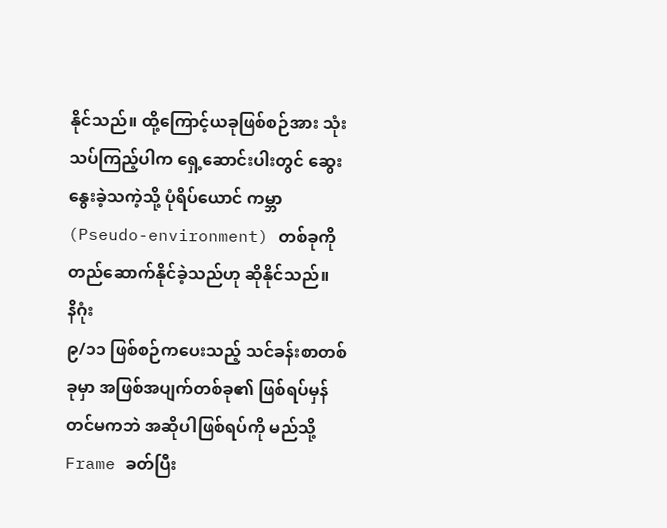နိုင်သည်။ ထို့ကြောင့်ယခုဖြစ်စဉ်အား သုံးသပ်ကြည့်ပါက ရှေ့ဆောင်းပါးတွင် ဆွေးနွေးခဲ့သကဲ့သို့ ပုံရိပ်ယောင် ကမ္ဘာ (Pseudo-environment) တစ်ခုကို တည်ဆောက်နိုင်ခဲ့သည်ဟု ဆိုနိုင်သည်။
နိဂုံး
၉/၁၁ ဖြစ်စဉ်ကပေးသည့် သင်ခန်းစာတစ်ခုမှာ အဖြစ်အပျက်တစ်ခု၏ ဖြစ်ရပ်မှန်တင်မကဘဲ အဆိုပါဖြစ်ရပ်ကို မည်သို့ Frame ခတ်ပြီး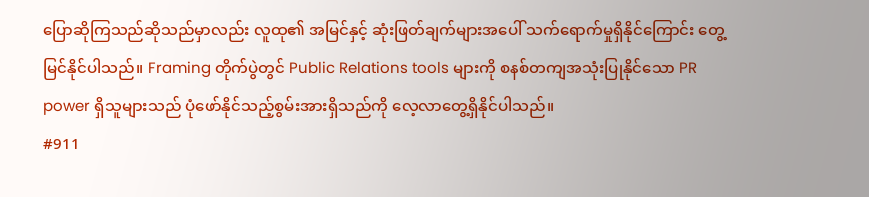ပြောဆိုကြသည်ဆိုသည်မှာလည်း လူထု၏ အမြင်နှင့် ဆုံးဖြတ်ချက်များအပေါ် သက်ရောက်မှုရှိနိုင်ကြောင်း တွေ့မြင်နိုင်ပါသည်။ Framing တိုက်ပွဲတွင် Public Relations tools များကို စနစ်တကျအသုံးပြုနိုင်သော PR power ရှိသူများသည် ပုံဖော်နိုင်သည့်စွမ်းအားရှိသည်ကို လေ့လာတွေ့ရှိနိုင်ပါသည်။
#911